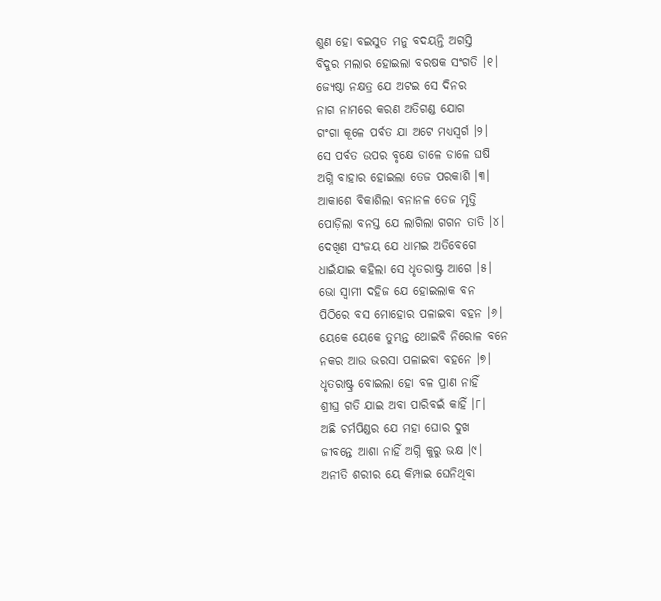ଶୁଣ ହୋ ବଇସୁତ ମନୁ ବଦୟନ୍ତି ଅଗସ୍ତି
ବିଦୁର ମଲାର ହୋଇଲା ବରଷକ ସଂଗତି ।୧।
ଜ୍ୟେଷ୍ଠା ନକ୍ଷତ୍ର ଯେ ଅଟଇ ସେ ଦିନର
ନାଗ ନାମରେ କରଣ ଅତିଗଣ୍ଡ ଯୋଗ
ଗଂଗା କୂଳେ ପର୍ବତ ଯା ଅଟେ ମଧ୍ୟସ୍ୱର୍ଗ ।୨।
ସେ ପର୍ବତ ଉପର ବୃକ୍ଷେ ଡାଳେ ଡାଳେ ଘଷି
ଅଗ୍ନି ବାହାର ହୋଇଲା ତେଜ ପରକାଶି ।୩।
ଆକାଶେ ବିକାଶିଲା ବନାନଳ ତେଜ ମୃତ୍ତି
ପୋଡ଼ିଲା ବନସ୍ତ ଯେ ଲାଗିଲା ଗଗନ ତାତି ।୪।
ଦେଖିଣ ସଂଜୟ ଯେ ଧାମଇ ଅତିବେଗେ
ଧାଇଁଯାଇ କହିଲା ସେ ଧୃତରାଷ୍ଟ୍ର ଆଗେ ।୫।
ଭୋ ସ୍ୱାମୀ ଦହିଜ ଯେ ହୋଇଲାକ ବନ
ପିଠିରେ ବସ ମୋହୋର ପଳାଇବା ବହନ ।୬।
ୟେକେ ୟେକେ ତୁମ୍ଭନ୍ତ ଥୋଇବି ନିରୋଳ ବନେ
ନକର ଆଉ ଭରସା ପଳାଇବା ବହନେ ।୭।
ଧୃତରାଷ୍ଟ୍ର ବୋଇଲା ହୋ ବଳ ପ୍ରାଣ ନାହିଁ
ଶ୍ରୀଘ୍ର ଗତି ଯାଇ ଅବା ପାରିବଇଁ କାହିଁ ।୮।
ଅଛି ଚର୍ମପିଣ୍ଡର ଯେ ମହା ଘୋର ଦୁଖ
ଜୀବନ୍ତେ ଆଶା ନାହିଁ ଅଗ୍ନି କୁରୁ ଭକ୍ଷ ।୯।
ଅନୀତି ଶରୀର ୟେ କିମ୍ପାଇ ଘେନିଥିବା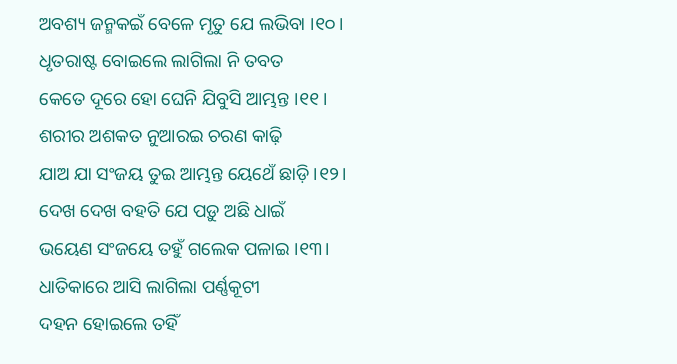ଅବଶ୍ୟ ଜନ୍ମକଇଁ ବେଳେ ମୃତୁ ଯେ ଲଭିବା ।୧୦।
ଧୃତରାଷ୍ଟ ବୋଇଲେ ଲାଗିଲା ନି ତବତ
କେତେ ଦୂରେ ହୋ ଘେନି ଯିବୁସି ଆମ୍ଭନ୍ତ ।୧୧।
ଶରୀର ଅଶକତ ନୁଆରଇ ଚରଣ କାଢ଼ି
ଯାଅ ଯା ସଂଜୟ ତୁଇ ଆମ୍ଭନ୍ତ ୟେଥେଁ ଛାଡ଼ି ।୧୨।
ଦେଖ ଦେଖ ବହତି ଯେ ପଡ଼ୁ ଅଛି ଧାଇଁ
ଭୟେଣ ସଂଜୟେ ତହୁଁ ଗଲେକ ପଳାଇ ।୧୩।
ଧାତିକାରେ ଆସି ଲାଗିଲା ପର୍ଣ୍ଣକୂଟୀ
ଦହନ ହୋଇଲେ ତହିଁ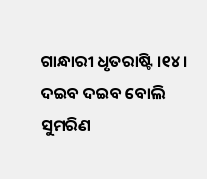ଗାନ୍ଧାରୀ ଧୃତରାଷ୍ଟି ।୧୪।
ଦଇବ ଦଇବ ବୋଲି ସୁମରିଣ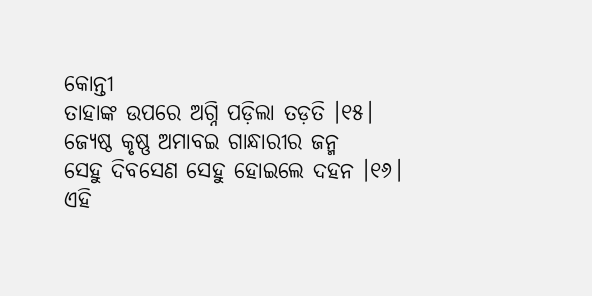କୋନ୍ତୀ
ତାହାଙ୍କ ଉପରେ ଅଗ୍ନି ପଡ଼ିଲା ତଡ଼ତି ।୧୫।
ଜ୍ୟେଷ୍ଠ କୃଷ୍ଣ ଅମାବଇ ଗାନ୍ଧାରୀର ଜନ୍ମ
ସେହୁ ଦିବସେଣ ସେହୁ ହୋଇଲେ ଦହନ ।୧୬।
ଏହି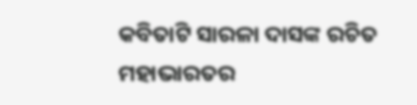କବିତାଟି ସାରଳା ଦାସଙ୍କ ରଚିତ ମହାଭାରତର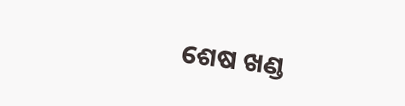ଶେଷ ଖଣ୍ଡ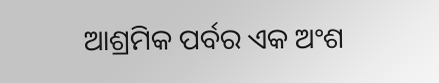ଆଶ୍ରମିକ ପର୍ବର ଏକ ଅଂଶ